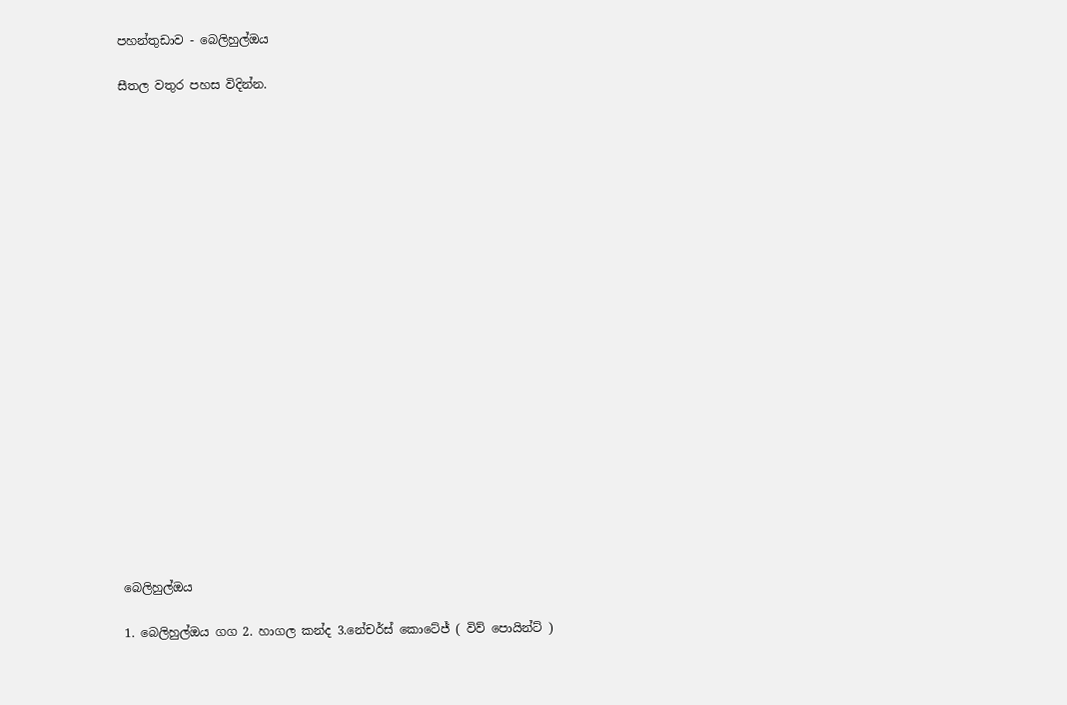පහන්තුඩාව - බෙලිහුල්ඔය

සීතල වතුර පහස විදින්න.





















බෙලිහුල්ඔය

1. බෙලිහුල්ඔය ගග 2. හාගල කන්ද 3.නේචර්ස් කොටේජ් ( විව් පොයින්ට් )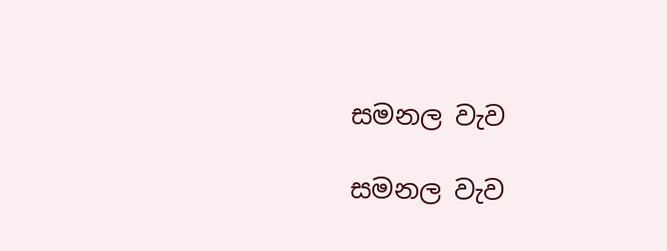සමනල වැව

සමනල වැව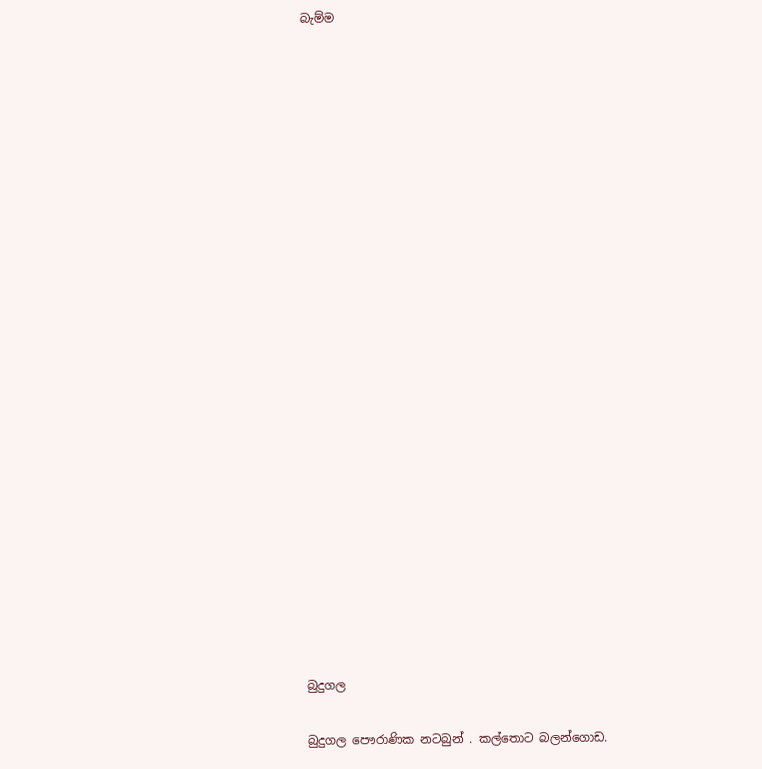බැම්ම























බුදුගල

බුදුගල පෞරාණික නටබුන් . කල්තොට බලන්ගොඩ.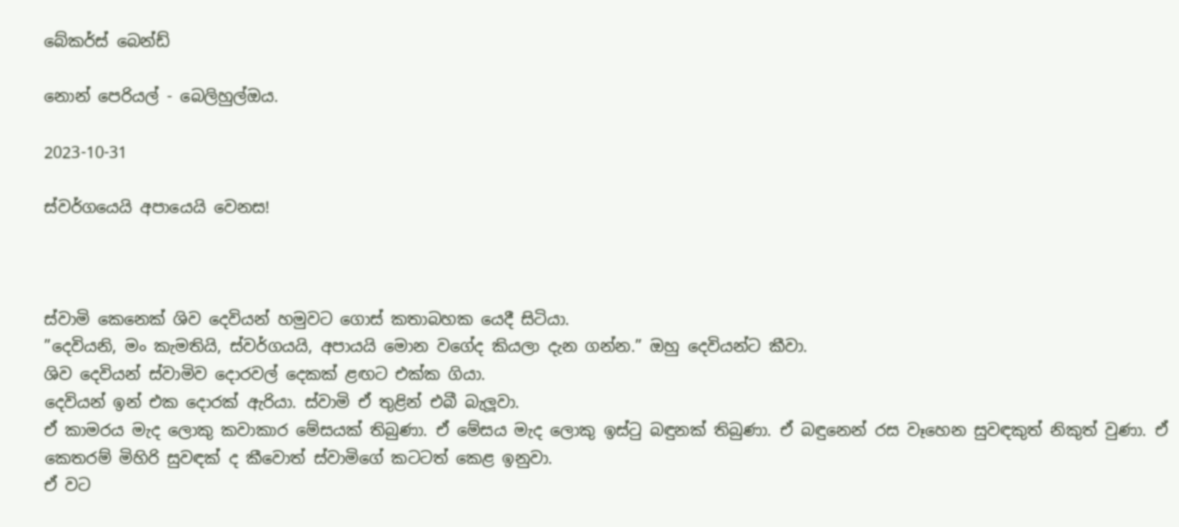බේකර්ස් බෙන්ඩ්

නොන් පෙරියල් - බෙලිහුල්ඔය.

2023-10-31

ස්වර්ගයෙයි අපායෙයි වෙනස!



ස්වාමි කෙනෙක් ශිව දෙවියන් හමුවට ගොස් කතාබහක යෙදී සිටියා.
”දෙවියනි, මං කැමතියි, ස්වර්ගයයි, අපායයි මොන වගේද කියලා දැන ගන්න.” ඔහු දෙවියන්ට කීවා.
ශිව දෙවියන් ස්වාමිව දොරවල් දෙකක් ළඟට එක්ක ගියා.
දෙවියන් ඉන් එක දොරක් ඇරියා. ස්වාමි ඒ තුළින් එබී බැලූවා.
ඒ කාමරය මැද ලොකු කවාකාර මේසයක් තිබුණා. ඒ මේසය මැද ලොකු ඉස්ටු බඳුනක් තිබුණා. ඒ බඳුනෙන් රස වෑහෙන සුවඳකුත් නිකුත් වුණා. ඒ කෙතරම් මිහිරි සුවඳක් ද කීවොත් ස්වාමිගේ කටටත් කෙළ ඉනුවා.
ඒ වට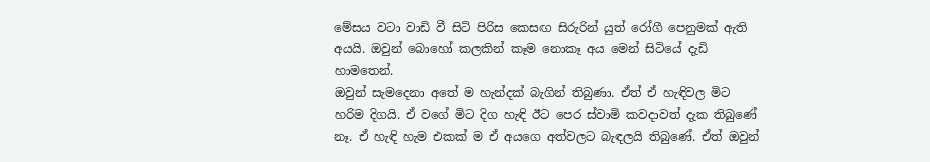මේසය වටා වාඩි වී සිටි පිරිස කෙසඟ සිරුරින් යුත් රෝගී පෙනුමක් ඇති අයයි. ඔවුන් බොහෝ කලකින් කෑම නොකෑ අය මෙන් සිටියේ දැඩි හාමතෙන්.
ඔවුන් සැමදෙනා අතේ ම හැන්දක් බැගින් තිබුණා. ඒත් ඒ හැඳිවල මිට හරිම දිගයි. ඒ වගේ මිට දිග හැඳි ඊට පෙර ස්වාමි කවදාවත් දැක තිබුණේ නෑ. ඒ හැඳි හැම එකක් ම ඒ අයගෙ අත්වලට බැඳලයි තිබුණේ. ඒත් ඔවුන්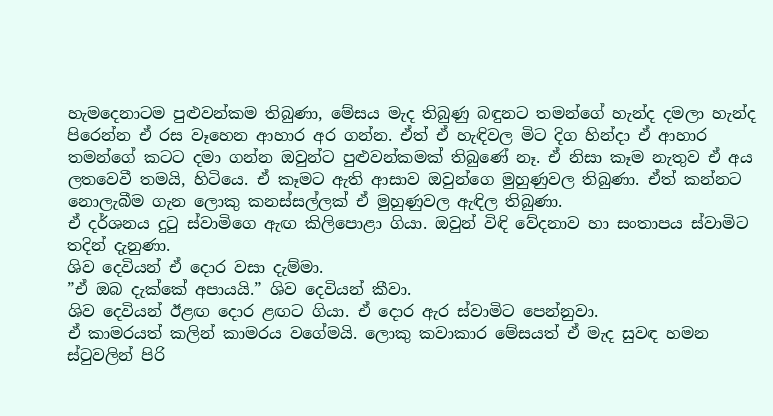හැමදෙනාටම පුළුවන්කම තිබුණා, මේසය මැද තිබුණු බඳුනට තමන්ගේ හැන්ද දමලා හැන්ද පිරෙන්න ඒ රස වෑහෙන ආහාර අර ගන්න. ඒත් ඒ හැඳිවල මිට දිග හින්දා ඒ ආහාර තමන්ගේ කටට දමා ගන්න ඔවුන්ට පුළුවන්කමක් තිබුණේ නෑ. ඒ නිසා කෑම නැතුව ඒ අය ලතවෙවී තමයි, හිටියෙ. ඒ කෑමට ඇති ආසාව ඔවුන්ගෙ මුහුණුවල තිබුණා. ඒත් කන්නට නොලැබීම ගැන ලොකු කනස්සල්ලක් ඒ මුහුණුවල ඇඳිල තිබුණා.
ඒ දර්ශනය දුටු ස්වාමිගෙ ඇඟ කිලිපොළා ගියා. ඔවුන් විඳි වේදනාව හා සංතාපය ස්වාමිට තදින් දැනුණා.
ශිව දෙවියන් ඒ දොර වසා දැම්මා.
”ඒ ඔබ දැක්කේ අපායයි.” ශිව දෙවියන් කීවා.
ශිව දෙවියන් ඊළඟ දොර ළඟට ගියා. ඒ දොර ඇර ස්වාමිට පෙන්නුවා.
ඒ කාමරයත් කලින් කාමරය වගේමයි. ලොකු කවාකාර මේසයත් ඒ මැද සුවඳ හමන ස්ටුවලින් පිරි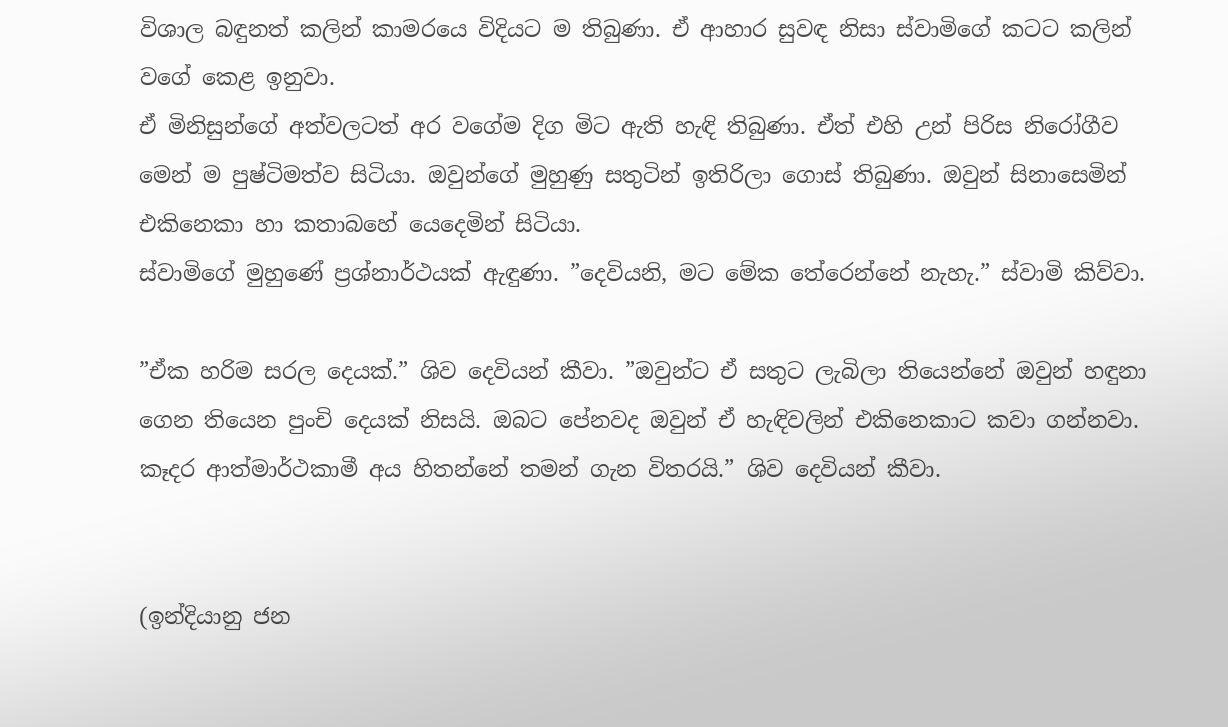විශාල බඳුනත් කලින් කාමරයෙ විදියට ම තිබුණා. ඒ ආහාර සුවඳ නිසා ස්වාමිගේ කටට කලින් වගේ කෙළ ඉනුවා.
ඒ මිනිසුන්ගේ අත්වලටත් අර වගේම දිග මිට ඇති හැඳි තිබුණා. ඒත් එහි උන් පිරිස නිරෝගීව මෙන් ම පුෂ්ටිමත්ව සිටියා. ඔවුන්ගේ මුහුණු සතුටින් ඉතිරිලා ගොස් තිබුණා. ඔවුන් සිනාසෙමින් එකිනෙකා හා කතාබහේ යෙදෙමින් සිටියා.
ස්වාමිගේ මුහුණේ ප්‍රශ්නාර්ථයක් ඇඳුණා. ”දෙවියනි, මට මේක තේරෙන්නේ නැහැ.” ස්වාමි කිව්වා.

”ඒක හරිම සරල දෙයක්.” ශිව දෙවියන් කීවා. ”ඔවුන්ට ඒ සතුට ලැබිලා තියෙන්නේ ඔවුන් හඳුනා ගෙන තියෙන පුංචි දෙයක් නිසයි. ඔබට පේනවද ඔවුන් ඒ හැඳිවලින් එකිනෙකාට කවා ගන්නවා. කෑදර ආත්මාර්ථකාමී අය හිතන්නේ තමන් ගැන විතරයි.” ශිව දෙවියන් කීවා.


(ඉන්දියානු ජන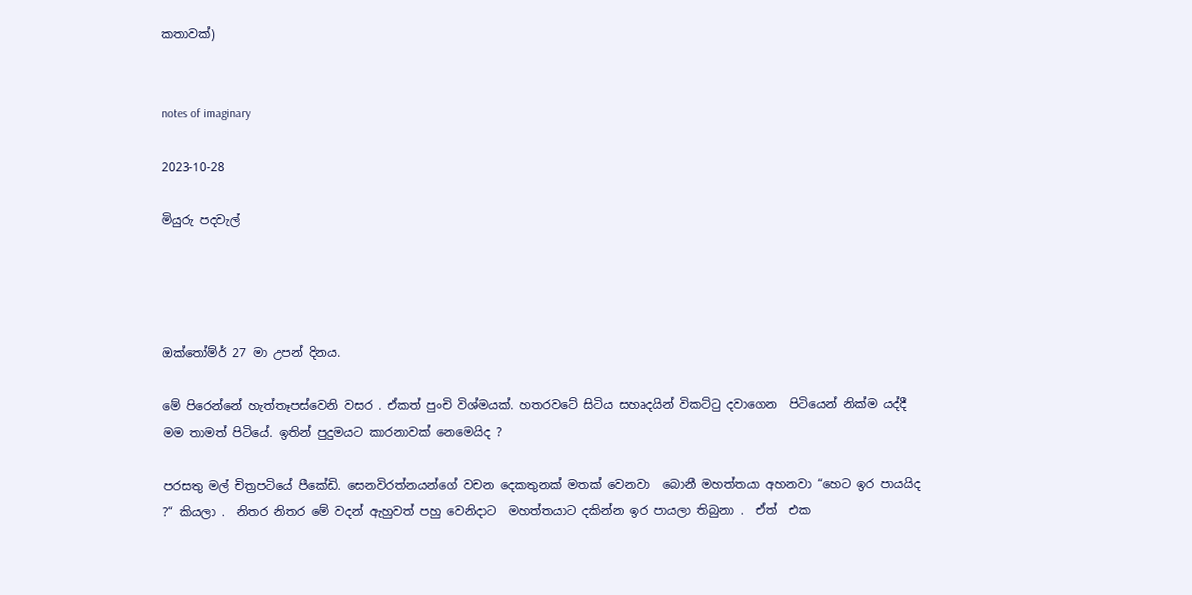කතාවක්)


notes of imaginary

2023-10-28

මියුරු පදවැල්




ඔක්තෝම්ර් 27 මා උපන් දිනය.

මේ පිරෙන්නේ හැත්තෑපස්වෙනි වසර . ඒකත් පුංචි විශ්මයක්. හතරවටේ සිටිය සහෘදයින් විකට්ටු දවාගෙන  පිටියෙන් නික්ම යද්දී මම තාමත් පිටියේ. ඉතින් පුදුමයට කාරනාවක් නෙමෙයිද ?

පරසතු මල් චිත්‍රපටියේ පීකේඩි. සෙනවිරත්නයන්ගේ වචන දෙකතුනක් මතක් වෙනවා  බොනී මහත්තයා අහනවා “හෙට ඉර පායයිද ?“ කියලා .  නිතර නිතර මේ වදන් ඇහුවත් පහු වෙනිදාට  මහත්තයාට දකින්න ඉර පායලා තිබුනා .  ඒත්  එක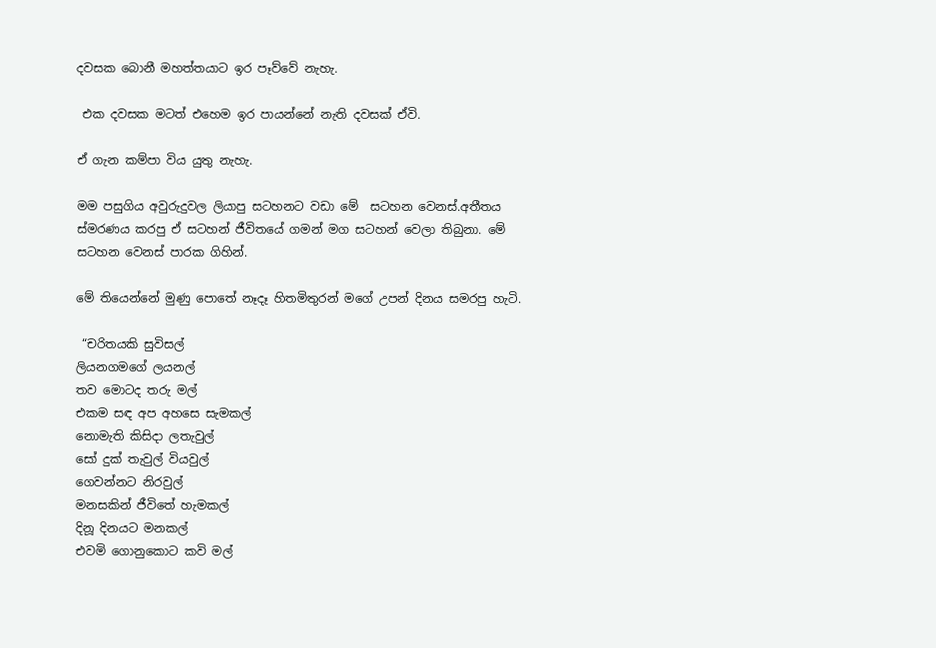දවසක බොනී මහත්තයාට ඉර පෑව්වේ නැහැ.

 එක දවසක මටත් එහෙම ඉර පායන්නේ නැති දවසක් ඒවි.

ඒ ගැන කම්පා විය යුතු නැහැ.

මම පසුගිය අවුරුදුවල ලියාපු සටහනට වඩා මේ  සටහන වෙනස්.අතීතය ස්මරණය කරපු ඒ සටහන් ජීවිතයේ ගමන් මග සටහන් වෙලා තිබුනා. මේ සටහන වෙනස් පාරක ගිහින්.

මේ තියෙන්නේ මුණු පොතේ නෑදෑ හිතමිතුරන් මගේ උපන් දිනය සමරපු හැටි.

 “චරිතයකි සුවිසල්
ලියනගමගේ ලයනල්
තව මොටද තරු මල්
එකම සඳ අප අහසෙ සැමකල්
නොමැති කිසිදා ලතැවුල්
සෝ දුක් තැවුල් වියවුල්
ගෙවන්නට නිරවුල්
මනසකින් ජීවිතේ හැමකල්
දිනූ දිනයට මනකල්
එවමි ගොනුකොට කවි මල්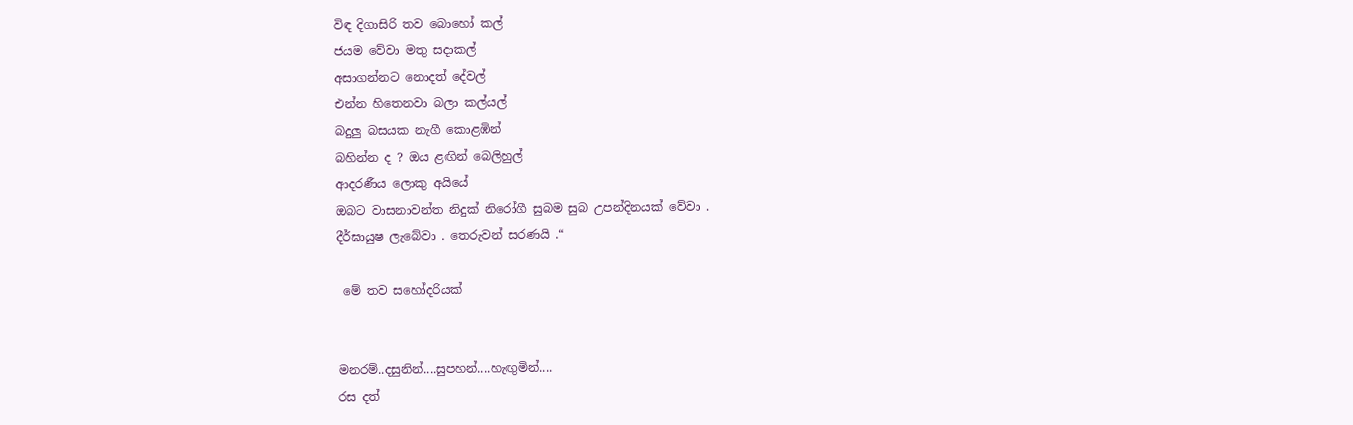විඳ දිගාසිරි තව බොහෝ කල්
ජයම වේවා මතු සදාකල්
අසාගන්නට නොදත් දේවල්
එන්න හිතෙනවා බලා කල්යල්
බදුලු බසයක නැගී කොළඹින්
බහින්න ද ? ඔය ළඟින් බෙලිහුල්
ආදරණීය ලොකු අයියේ
ඔබට වාසනාවන්ත නිදුක් නිරෝගී සුබම සුබ උපන්දිනයක් වේවා .
දීර්ඝායුෂ ලැබේවා . තෙරුවන් සරණයි .“

 මේ තව සහෝදරියක්


මනරම්..දසුනින්....සුපහන්....හැඟුමින්....
රස දත්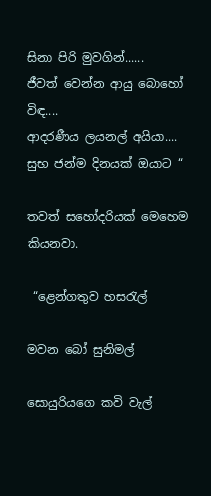සිනා පිරි මුවගින්......
ජීවත් වෙන්න ආයු බොහෝ විඳ....
ආදරණීය ලයනල් අයියා....
සුභ ජන්ම දිනයක් ඔයාට “

තවත් සහෝදරියක් මෙහෙම කියනවා.

 “ළෙන්ගතුව හසරැල්

මවන බෝ සුනිමල්

සොයුරියගෙ කවි වැල්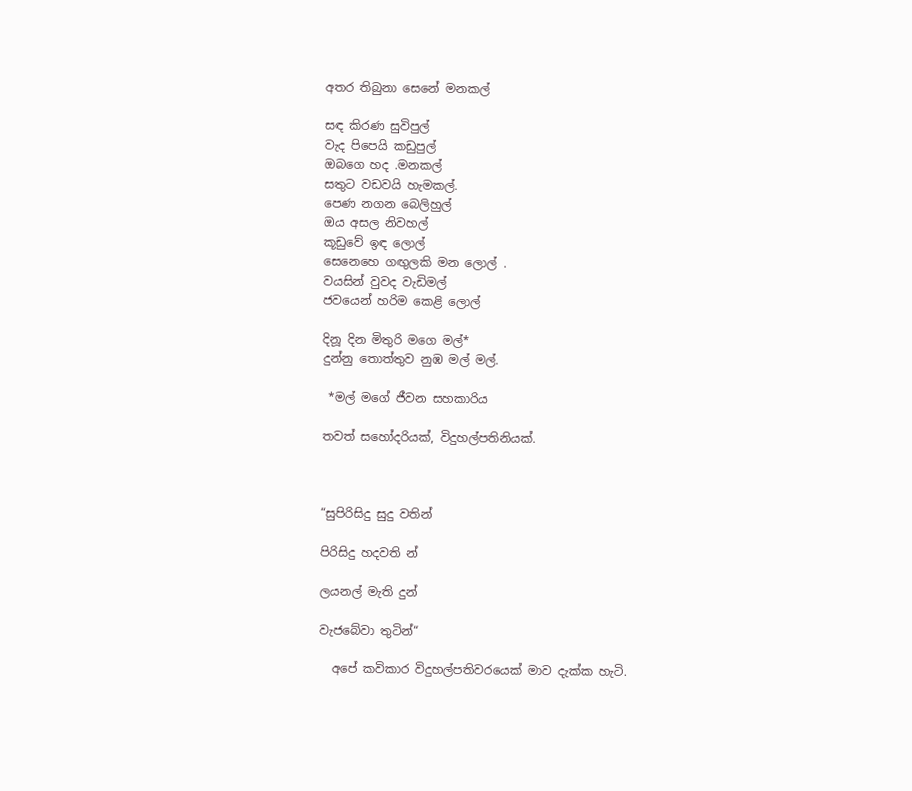අතර තිබුනා සෙනේ මනකල්

සඳ කිරණ සුවිපුල්
වැද පිපෙයි කඩුපුල්
ඔබගෙ හද .මනකල්
සතුට වඩවයි හැමකල්.
පෙණ නගන බෙලිහුල්
ඔය අසල නිවහල්
කූඩුවේ ඉඳ ලොල්
සෙනෙහෙ ගඟුලකි මන ලොල් .
වයසින් වුවද වැඩිමල්
ජවයෙන් හරිම කෙළි ලොල්

දිනූ දින මිතුරි මගෙ මල්*
දුන්නු තොත්තුව නුඹ මල් මල්.

 *මල් මගේ ජීවන සහකාරිය

තවත් සහෝදරියක්, විදුහල්පතිනියක්.



“සුපිරිසිදු සුදු වතින්

පිරිසිදු හදවති න්

ලයනල් මැති දුන්

වැජබේවා තුටින්“

  අපේ කවිකාර විදුහල්පතිවරයෙක් මාව දැක්ක හැටි.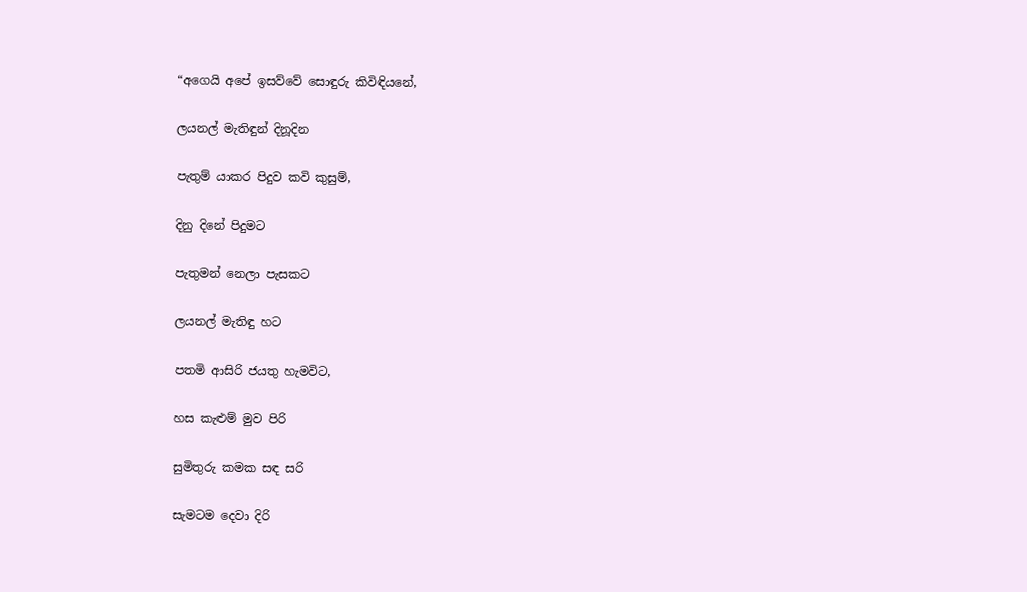“අගෙයි අපේ ඉසව්වේ සොඳුරු කිවිඳියනේ,

ලයනල් මැතිඳුන් දිනූදින

පැතුම් යාකර පිදුව කවි කුසුම්,

දිනු දිනේ පිදුමට

පැතුමන් නෙලා පැසකට

ලයනල් මැතිඳු හට

පතමි ආසිරි ජයතු හැමවිට,

හස කැළුම් මුව පිරි

සුමිතුරු කමක සඳ සරි

සැමටම දෙවා දිරි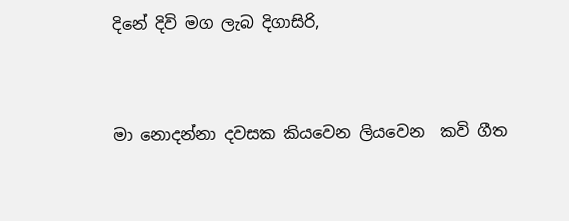දිනේ දිවි මග ලැබ දිගාසිරි,



මා නොදන්නා දවසක කියවෙන ලියවෙන  කවි ගීත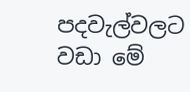පදවැල්වලට වඩා මේ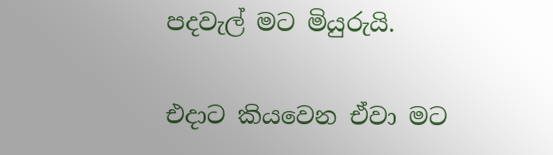පදවැල් මට මියුරුයි.

එදාට කියවෙන ඒවා මට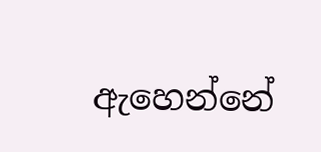ඇහෙන්නේ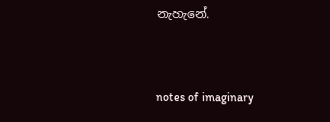නැහැනේ.


notes of imaginary